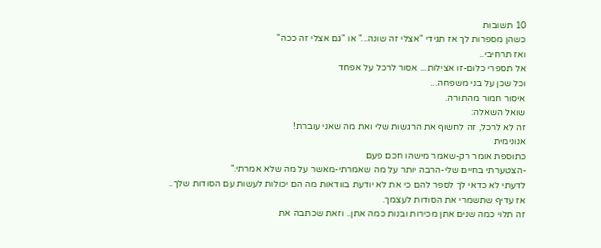10 תשובות
כשהן מספרות לך אז תגידי "אצלי זה שונה..." או "גם אצלי זה ככה"
ואז תרחיבי..
אל תספרי כלום-זו אצילות... אסור לרכל על אפחד
וכל שכן על בני משפחה...
איסור חמור מהתורה.
שואל השאלה:
זה לא לרכל, זה לחשוף את הרגשות שלי ואת מה שאני עוברת!
אנונימית
כתוספת אומר רק-שאמר מישהו חכם פעם
-הצטערתי בחיים שלי-הרבה יותר על מה שאמרתי-מאשר על מה שלא אמרתי."
לדעתי לא כדאי לך לספר להם כי את לא יודעת בוודאות מה הם יכולות לעשות עם הסודות שלך.. אז עדיף שתשמרי את הסודות לעצמך.
זה תלוי כמה שנים אתן מכירות ובנות כמה אתן.. וזאת שכתבה את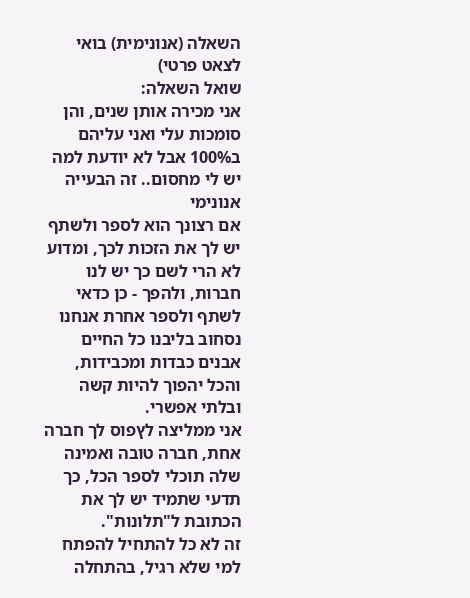השאלה (אנונימית) בואי לצאט פרטי)
שואל השאלה:
אני מכירה אותן שנים, והן סומכות עלי ואני עליהם ב100% אבל לא יודעת למה יש לי מחסום.. זה הבעייה
אנונימי
אם רצונך הוא לספר ולשתף יש לך את הזכות לכך, ומדוע לא הרי לשם כך יש לנו חברות, ולהפך - כן כדאי לשתף ולספר אחרת אנחנו נסחוב בליבנו כל החיים אבנים כבדות ומכבידות, והכל יהפוך להיות קשה ובלתי אפשרי.
אני ממליצה לץפוס לך חברה אחת, חברה טובה ואמינה שלה תוכלי לספר הכל, כך תדעי שתמיד יש לך את הכתובת ל"תלונות".
זה לא כל להתחיל להפתח למי שלא רגיל, בהתחלה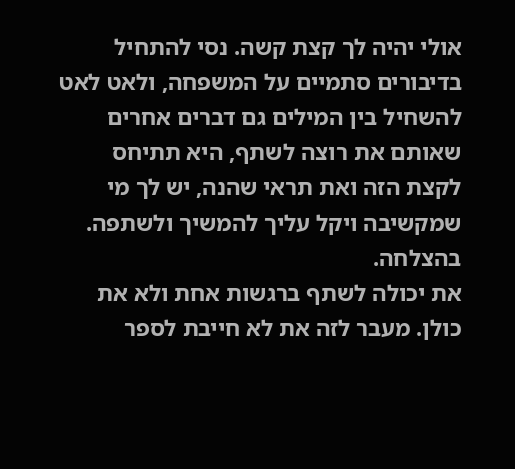אולי יהיה לך קצת קשה. נסי להתחיל בדיבורים סתמיים על המשפחה, ולאט לאט להשחיל בין המילים גם דברים אחרים שאותם את רוצה לשתף, היא תתיחס לקצת הזה ואת תראי שהנה, יש לך מי שמקשיבה ויקל עליך להמשיך ולשתפה.
בהצלחה.
את יכולה לשתף ברגשות אחת ולא את כולן. מעבר לזה את לא חייבת לספר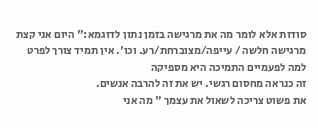סודות אלא לומר מה את מרגישה בזמן נתון לדוגמא:" היום אני קצת מרגישה חלשה / עייפה/מצוברחת/רע. וכו'. אין תמיד צורך לפרט למה לפעמיים התמיכה היא מספיקה
זה כנראה מחסום רגשי. יש את זה להרבה אנשים.
את פשוט צריכה לשאול את עצמך " מה אני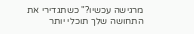מרגישה עכשיו?" כשתגדירי את התחושה שלך תוכלי יותר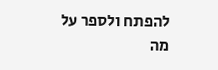להפתח ולספר על מה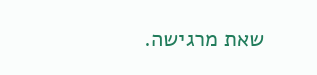שאת מרגישה.